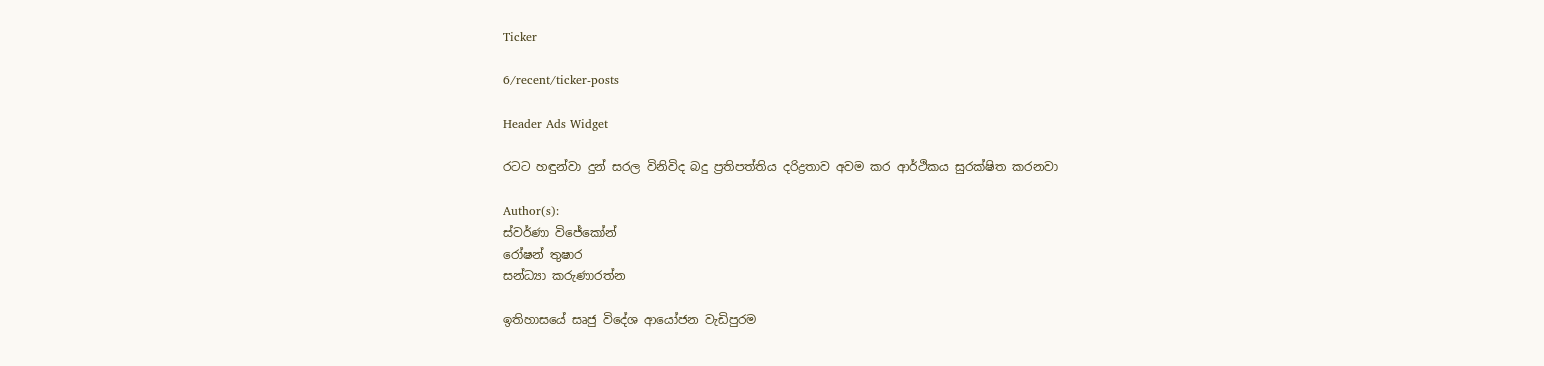Ticker

6/recent/ticker-posts

Header Ads Widget

රටට හඳුන්වා දුන් සරල විනිවිද බදු ප්‍රතිපත්තිය දරිද්‍රතාව අවම කර ආර්ථිකය සුරක්ෂිත කරනවා

Author(s):
ස්වර්ණා විජේකෝන්
රෝෂන් තුෂාර
සන්ධ්‍යා කරුණාරත්න

ඉතිහාසයේ සෘජු විදේශ ආයෝජන වැඩිපුරම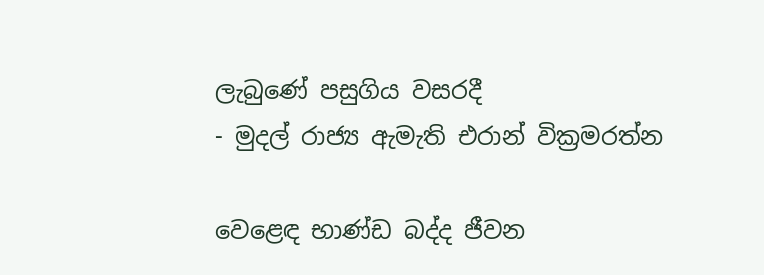ලැබුණේ පසුගිය වසරදී
- මුදල් රාජ්‍ය ඇමැති එරාන් වික්‍රමරත්න

වෙළෙඳ භාණ්ඩ බද්ද ජීවන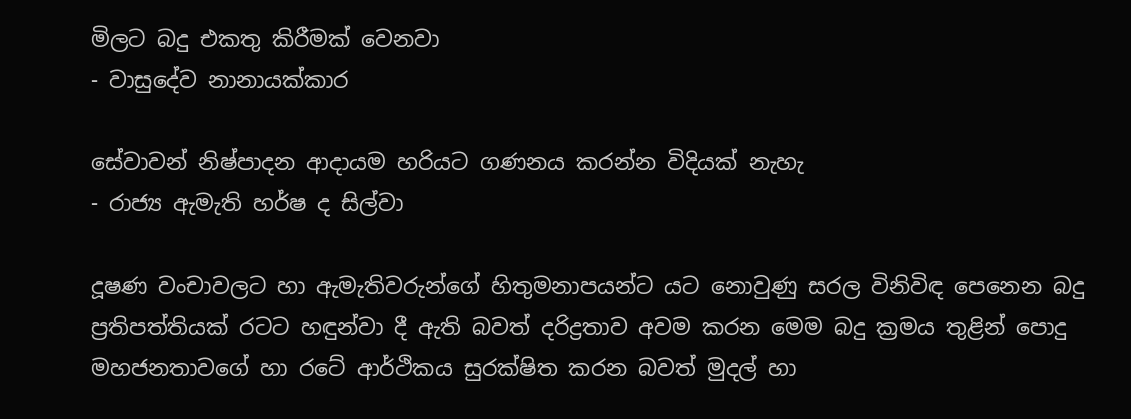මිලට බදු එකතු කිරීමක් වෙනවා
- වාසුදේව නානායක්කාර

සේවාවන් නිෂ්පාදන ආදායම හරියට ගණනය කරන්න විදියක් නැහැ
- රාජ්‍ය ඇමැති හර්ෂ ද සිල්වා

දූෂණ වංචාවලට හා ඇමැතිවරුන්ගේ හිතුමනාපයන්ට යට නොවුණු සරල විනිවිඳ පෙනෙන බදු ප්‍රතිපත්තියක් රටට හඳුන්වා දී ඇති බවත් දරිද්‍රතාව අවම කරන මෙම බදු ක්‍රමය තුළින් පොදු මහජනතාවගේ හා රටේ ආර්ථිකය සුරක්ෂිත කරන බවත් මුදල් හා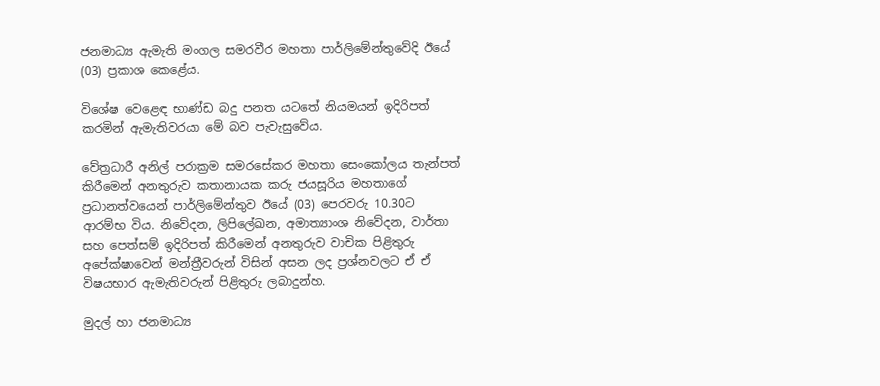ජනමාධ්‍ය ඇමැති මංගල සමරවීර මහතා පාර්ලිමේන්තුවේදි ඊයේ (03) ප්‍රකාශ කෙළේය.

විශේෂ වෙළෙඳ භාණ්ඩ බදු පනත යටතේ නියමයන් ඉදිරිපත් කරමින් ඇමැතිවරයා මේ බව පැවැසුවේය.

වේත්‍රධාරී අනිල් පරාක්‍රම සමරසේකර මහතා සෙංකෝලය තැන්පත් කිරීමෙන් අනතුරුව කතානායක කරු ජයසූරිය මහතාගේ ප්‍රධානත්වයෙන් පාර්ලිමේන්තුව ඊයේ (03) පෙරවරු 10.30ට ආරම්භ විය. නිවේදන, ලිපිලේඛන, අමාත්‍යාංශ නි‍වේදන, වාර්තා සහ පෙත්සම් ඉදිරිපත් කිරීමෙන් අනතුරුව වාචික පිළිතුරු අපේක්ෂාවෙන් මන්ත්‍රීවරුන් විසින් අසන ලද ප්‍රශ්නවලට ඒ ඒ විෂයභාර ඇමැතිවරුන් පිළිතුරු ලබාදුන්හ.

මුදල් හා ජනමාධ්‍ය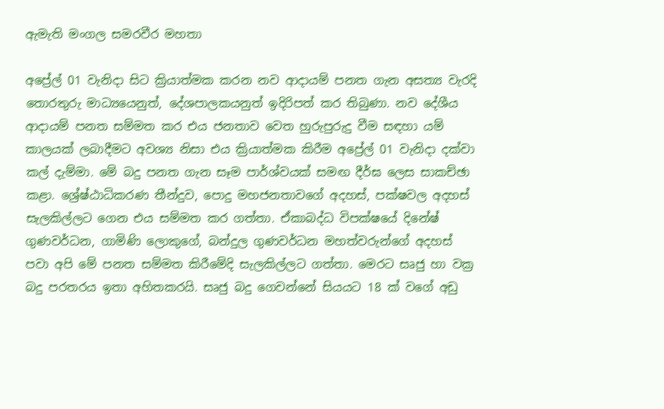ඇමැති මංගල සමරවීර මහතා

අප්‍රේල් 01 වැනිදා සිට ක්‍රියාත්මක කරන නව ආදායම් පනත ගැන අසත්‍ය වැරදි තොරතුරු මාධ්‍යයෙනුත්, දේශපාලකයනුත් ඉදිරිපත් කර තිබුණා. නව දේශීය ආදායම් පනත සම්මත කර එය ජනතාව වෙත හුරුපුරුදු වීම සඳහා යම් කාලයක් ලබාදීමට අවශ්‍ය නිසා එය ක්‍රියාත්මක කිරීම අප්‍රේල් 01 වැනිදා දක්වා කල් දැම්මා. මේ බදු පනත ගැන සෑම පාර්ශ්වයක් සමඟ දීර්ඝ ලෙස සාකච්ඡා කළා. ශ්‍රේෂ්ඨාධිකරණ තීන්දුව, පොදු මහජනතාවගේ අදහස්, පක්ෂවල අදහස් සැලකිල්ලට ගෙන එය සම්මත කර ගත්තා. ඒකාබද්ධ විපක්ෂයේ දිනේෂ් ගුණවර්ධන, ගාමිණි ලොකුගේ, බන්දුල ගුණවර්ධන මහත්වරුන්ගේ අදහස් පවා අපි මේ පනත සම්මත කිරීමේදි සැලකිල්ලට ගත්තා. මෙරට සෘජු හා වක්‍ර බදු පරතරය ඉතා අහිතකරයි. සෘජු බදු ගෙවන්නේ සියයට 18 ක් වගේ අඩු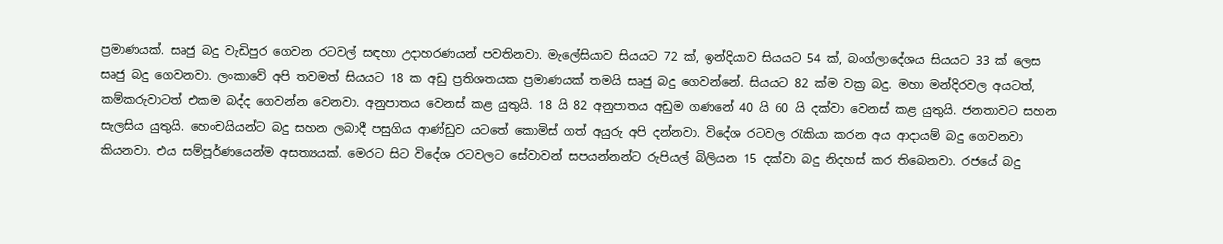ප්‍රමාණයක්. සෘජු බදු වැඩිපුර ගෙවන රටවල් සඳහා උදාහරණයන් පවතිනවා. මැලේසියාව සියයට 72 ක්, ඉන්දියාව සියයට 54 ක්, බංග්ලාදේශය සියයට 33 ක් ලෙස සෘජු බදු ගෙවනවා. ලංකාවේ අපි තවමත් සියයට 18 ක අඩු ප්‍රතිශතයක ප්‍රමාණයක් තමයි සෘජු බදු ගෙවන්නේ. සියයට 82 ක්ම වක්‍ර බදු. මහා මන්දිරවල අයටත්, කම්කරුවාටත් එකම බද්ද ගෙවන්න වෙනවා. අනුපාතය වෙනස් කළ යුතුයි. 18 යි 82 අනුපාතය අඩුම ගණනේ 40 යි 60 යි දක්වා වෙනස් කළ යුතුයි. ජනතාවට සහන සැලසිය යුතුයි. හෙංචයියන්ට බදු සහන ලබාදී පසුගිය ආණ්ඩුව යටතේ කොමිස් ගත් අයුරු අපි දන්නවා. විදේශ රටවල රැකියා කරන අය ආදායම් බදු ගෙවනවා කියනවා. එය සම්පූර්ණයෙන්ම අසත්‍යයක්. මෙරට සිට විදේශ රටවලට සේවාවන් සපයන්නන්ට රුපියල් බිලියන 15 දක්වා බදු නිදහස් කර තිබෙනවා. රජයේ බදු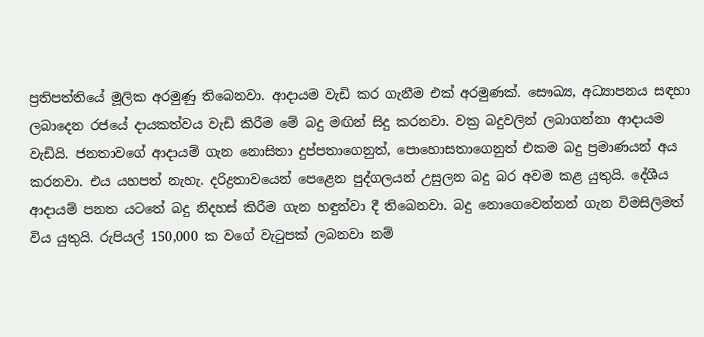ප්‍රතිපත්තියේ මූලික අරමුණු තිබෙනවා. ආදායම වැඩි කර ගැනීම එක් අරමුණක්. සෞඛ්‍ය, අධ්‍යාපනය සඳහා ලබාදෙන රජයේ දායකත්වය වැඩි කිරීම මේ බදු මඟින් සිදු කරනවා. වක්‍ර බදුවලින් ලබාගන්නා ආදායම වැඩියි. ජනතාවගේ ආදායම් ගැන නොසිතා දුප්පතාගෙනුත්, පොහොසතාගෙනුත් එකම බදු ප්‍රමාණයන් අය කරනවා. එය යහපත් නැහැ. දරිද්‍රතාවයෙන් පෙළෙන පුද්ගලයන් උසුලන බදු බර අවම කළ යුතුයි. දේශීය ආදායම් පනත යටතේ බදු නිදහස් කිරීම ගැන හඳුන්වා දී තිබෙනවා. බදු නොගෙවෙන්නන් ගැන විමසිලිමත් විය යුතුයි. රුපියල් 150,000 ක වගේ වැටුපක් ලබනවා නම්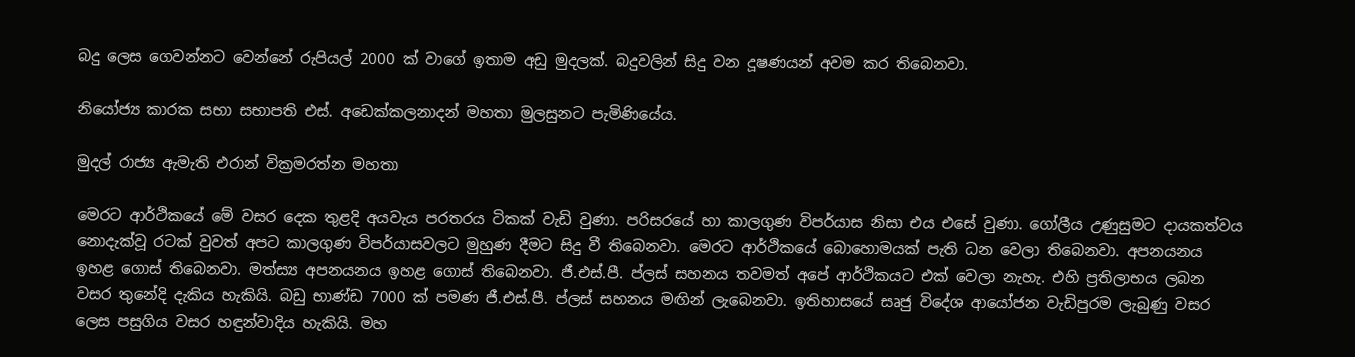බදු ලෙස ගෙවන්නට වෙන්නේ රුපියල් 2000 ක් වාගේ ඉතාම අඩු මුදලක්. බදුවලින් සිදු වන දූෂණයන් අවම කර තිබෙනවා.

නියෝජ්‍ය කාරක සභා සභාපති එස්. අඩෙක්කලනාදන් මහතා මුලසුනට පැමිණියේය.

මුදල් රාජ්‍ය ඇමැති එරාන් වික්‍රමරත්න මහතා

මෙරට ආර්ථිකයේ මේ වසර දෙක තුළදි අයවැය පරතරය ටිකක් වැඩි වුණා. පරිසරයේ හා කාලගුණ විපර්යාස නිසා එය එසේ වුණා. ගෝලීය උණුසුමට දායකත්වය නොදැක්වූ රටක් වුවත් අපට කාලගුණ විපර්යාසවලට මුහුණ දීමට සිදු වී තිබෙනවා. මෙරට ආර්ථිකයේ බොහොමයක් පැති ධන වෙලා තිබෙනවා. අපනයනය ඉහළ ගොස් තිබෙනවා. මත්ස්‍ය අපනයනය ඉහළ ගොස් තිබෙනවා. ජී.එස්.පී. ප්ලස් සහනය තවමත් අපේ ආර්ථිකයට එක් වෙලා නැහැ. එහි ප්‍රතිලාභය ලබන වසර තුනේදි දැකිය හැකියි. බඩු භාණ්ඩ 7000 ක් පමණ ජී.එස්.පී. ප්ලස් සහනය මඟින් ලැබෙනවා. ඉතිහාසයේ සෘජු විදේශ ආයෝජන වැඩිපුරම ලැබුණු වසර ලෙස පසුගිය වසර හඳුන්වාදිය හැකියි. මහ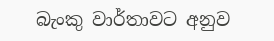බැංකු වාර්තාවට අනුව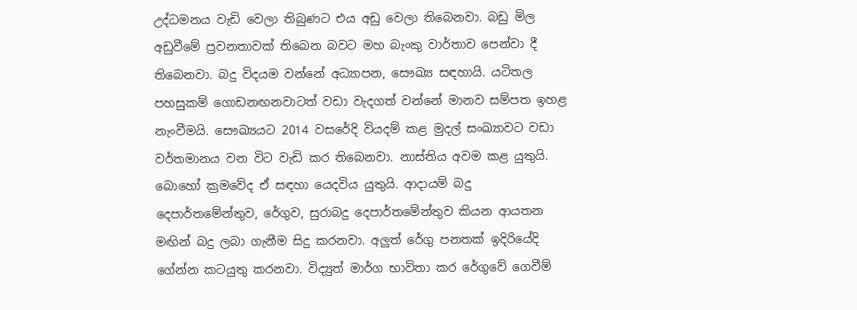උද්ධමනය වැඩි වෙලා තිබුණට එය අඩු වෙලා තිබෙනවා. බඩු මිල අඩුවීමේ ප්‍රවනතාවක් තිබෙන බවට මහ බැංකු වාර්තාව පෙන්වා දී තිබෙනවා. බදු විදයම වන්නේ අධ්‍යාපන, සෞඛ්‍ය සඳහායි. යටිතල පහසුකම් ගොඩනඟනවාටත් වඩා වැදගත් වන්නේ මානව සම්පත ඉහළ නැංවීමයි. සෞඛ්‍යයට 2014 වසරේදි වියදම් කළ මුදල් සංඛ්‍යාවට වඩා වර්තමානය වන විට වැඩි කර තිබෙනවා. නාස්තිය අවම කළ යුතුයි. බොහෝ ක්‍රමවේද ඒ සඳහා යෙදවිය යුතුයි. ආදායම් බදු දෙපාර්තමේන්තුව, රේගුව, සුරාබදු දෙපාර්තමේන්තුව කියන ආයතන මඟින් බදු ලබා ගැනීම සිදු කරනවා. අලුත් රේගු පනතක් ඉදිරියේදි ගේන්න කටයුතු කරනවා. විද්‍යුත් මාර්ග භාවිතා කර රේගුවේ ගෙවීම්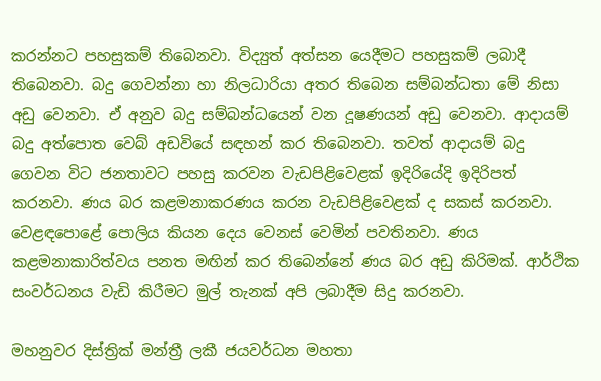කරන්නට පහසුකම් තිබෙනවා. විද්‍යුත් අත්සන යෙදීමට පහසුකම් ලබාදී තිබෙනවා. බදු ගෙවන්නා හා නිලධාරියා අතර තිබෙන සම්බන්ධතා මේ නිසා අඩු වෙනවා. ඒ අනුව බදු සම්බන්ධයෙන් වන දූෂණයන් අඩු වෙනවා. ආදායම් බදු අත්පොත වෙබ් අඩවියේ සඳහන් කර තිබෙනවා. තවත් ආදායම් බදු ගෙවන විට ජනතාවට පහසු කරවන වැඩපිළිවෙළක් ඉදිරියේදි ඉදිරිපත් කරනවා. ණය බර කළමනාකරණය කරන වැඩපිළිවෙළක් ද සකස් කරනවා. වෙළඳපොළේ පොලිය කියන දෙය වෙනස් වෙමින් පවතිනවා. ණය කළමනාකාරිත්වය පනත මඟින් කර තිබෙන්නේ ණය බර අඩු කිරිමක්. ආර්ථික සංවර්ධනය වැඩි කිරීමට මුල් තැනක් අපි ලබාදීම සිදු කරනවා.

මහනුවර දිස්ත්‍රික් මන්ත්‍රී ලකී ජයවර්ධන මහතා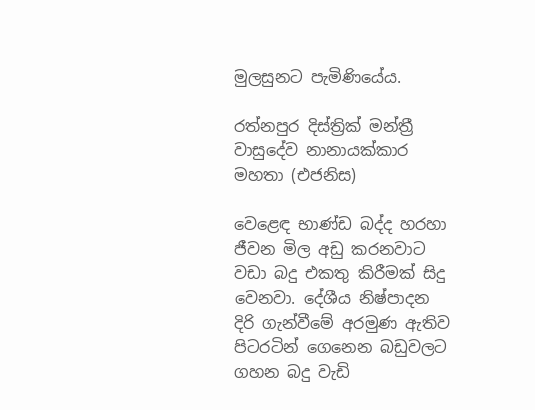මුලසුනට පැමිණියේය.

රත්නපුර දිස්ත්‍රික් මන්ත්‍රී වාසුදේව නානායක්කාර මහතා (එජනිස)

වෙළෙඳ භාණ්ඩ බද්ද හරහා ජීවන මිල අඩු කරනවාට වඩා බදු එකතු කිරීමක් සිදු වෙනවා. දේශීය නිෂ්පාදන දිරි ගැන්වීමේ අරමුණ ඇතිව පිටරටින් ගෙනෙන බඩුවලට ගහන බදු වැඩි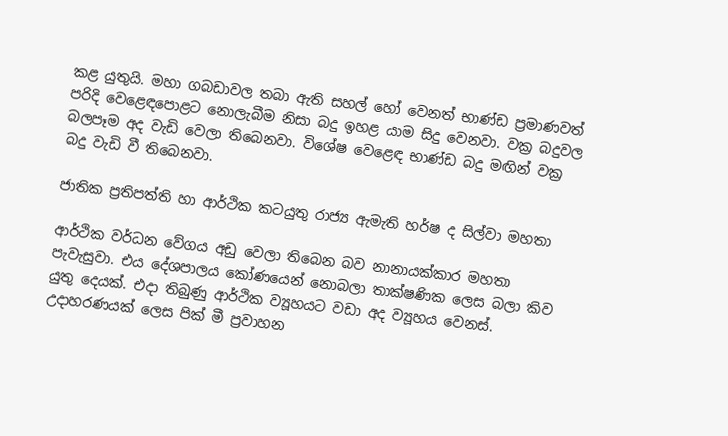කළ යුතුයි. මහා ගබඩාවල තබා ඇති සහල් හෝ වෙනත් භාණ්ඩ ප්‍රමාණවත් පරිදි වෙළෙඳපොළට නොලැබීම නිසා බදු ඉහළ යාම සිදු වෙනවා. වක්‍ර බදුවල බලපෑම අද වැඩි වෙලා තිබෙනවා. විශේෂ වෙළෙඳ භාණ්ඩ බදු මඟින් වක්‍ර බදු වැඩි වී තිබෙනවා.

ජාතික ප්‍රතිපත්ති හා ආර්ථික කටයුතු රාජ්‍ය ඇමැති හර්ෂ ද සිල්වා මහතා

ආර්ථික වර්ධන වේගය අඩු වෙලා තිබෙන බව නානායක්කාර මහතා පැවැසුවා. එය දේශපාලය කෝණයෙන් නොබලා තාක්ෂණික ලෙස බලා කිව යුතු දෙයක්. එදා තිබුණු ආර්ථික ව්‍යූහයට වඩා අද ව්‍යූහය වෙනස්. උදාහරණයක් ලෙස පික් මී ප්‍රවාහන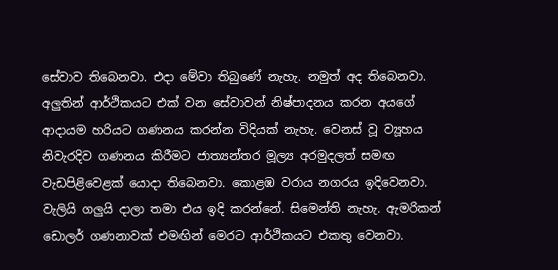සේවාව තිබෙනවා. එදා මේවා තිබුණේ නැහැ. නමුත් අද තිබෙනවා. අලුතින් ආර්ථිකයට එක් වන සේවාවන් නිෂ්පාදනය කරන අයගේ ආදායම හරියට ගණනය කරන්න විදියක් නැහැ. වෙනස් වූ ව්‍යූහය නිවැරදිව ගණනය කිරීමට ජාත්‍යන්තර මූල්‍ය අරමුදලත් සමඟ වැඩපිළිවෙළක් යොදා තිබෙනවා. කොළඹ වරාය නගරය ඉදිවෙනවා. වැලියි ගලුයි දාලා තමා එය ඉදි කරන්නේ. සිමෙන්ති නැහැ. ඇමරිකන් ඩොලර් ගණනාවක් එමඟින් මෙරට ආර්ථිකයට එකතු වෙනවා.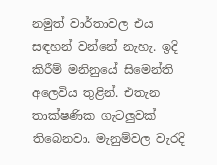නමුත් වාර්තාවල එය සඳහන් වන්නේ නැහැ. ඉදි කිරීම් මනිනුයේ සිමෙන්ති අලෙවිය තුළින්. එතැන තාක්ෂණික ගැටලුවක් තිබෙනවා. මැනුම්වල වැරදි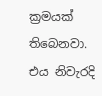ක්‍රමයක් තිබෙනවා. එය නිවැරදි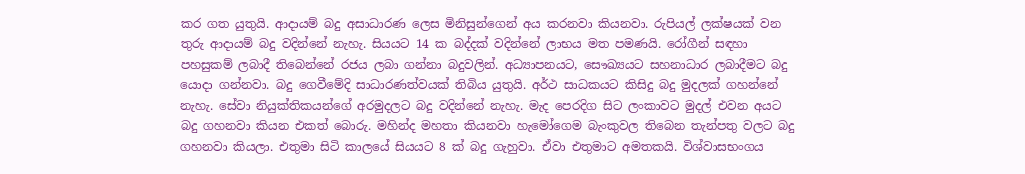කර ගත යුතුයි. ආදායම් බදු අසාධාරණ ලෙස මිනිසුන්ගෙන් අය කරනවා කියනවා. රුපියල් ලක්ෂයක් වන තුරු ආදායම් බදු වදින්නේ නැහැ. සියයට 14 ක බද්දක් වදින්නේ ලාභය මත පමණයි. රෝගීන් සඳහා පහසුකම් ලබාදී තිබෙන්නේ රජය ලබා ගන්නා බදුවලින්. අධ්‍යාපනයට, සෞඛ්‍යයට සහනාධාර ලබාදීමට බදු යොදා ගන්නවා. බදු ගෙවීමේදි සාධාරණත්වයක් තිබිය යුතුයි. අර්ථ සාධකයට කිසිදු බදු මුදලක් ගහන්නේ නැහැ. සේවා නියුක්තිකයන්ගේ අරමුදලට බදු වදින්නේ නැහැ. මැද පෙරදිග සිට ලංකාවට මුදල් එවන අයට බදු ගහනවා කියන එකත් බොරු. මහින්ද මහතා කියනවා හැමෝගෙම බැංකුවල තිබෙන තැන්පතු වලට බදු ගහනවා කියලා. එතුමා සිටි කාලයේ සියයට 8 ක් බදු ගැහුවා. ඒවා එතුමාට අමතකයි. විශ්වාසභංගය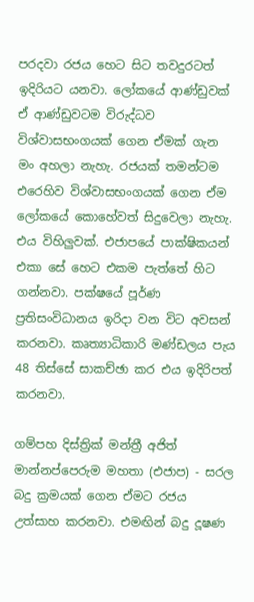පරදවා රජය හෙට සිට තවදුරටත් ඉදිරියට යනවා. ලෝකයේ ආණ්ඩුවක් ඒ ආණ්ඩුවටම විරුද්ධව විශ්වාසභංගයක් ගෙන ඒමක් ගැන මං අහලා නැහැ. රජයක් තමන්ටම එරෙහිව විශ්වාසභංගයක් ගෙන ඒම ලෝකයේ කොහේවත් සිදුවෙලා නැහැ. එය විහිලුවක්. එජාපයේ පාක්ෂිකයන් එකා සේ හෙට එකම පැත්තේ හිට ගන්නවා. පක්ෂයේ පූර්ණ ප්‍රතිසංවිධානය ඉරිදා වන විට අවසන් කරනවා. කෘත්‍යාධිකාරි මණ්ඩලය පැය 48 තිස්සේ සාකච්ඡා කර එය ඉදිරිපත් කරනවා.

ගම්පහ දිස්ත්‍රික් මන්ත්‍රී අජිත් මාන්නප්පෙරුම මහතා (එජාප) - සරල බදු ක්‍රමයක් ගෙන ඒමට රජය උත්සාහ කරනවා. එමඟින් බදු දූෂණ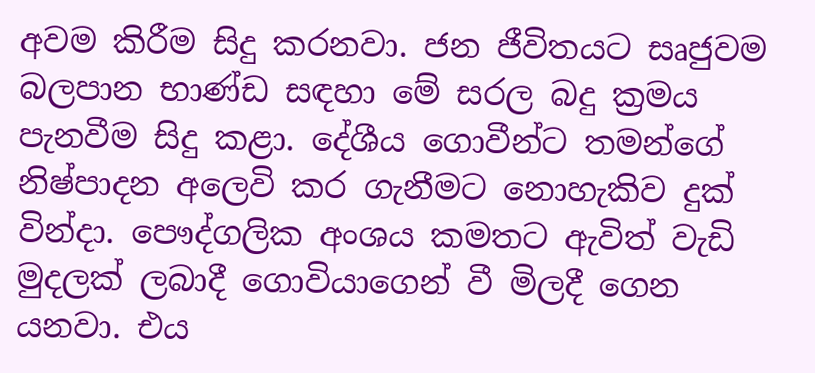අවම කිරීම සිදු කරනවා. ජන ජීවිතයට සෘජුවම බලපාන භාණ්ඩ සඳහා මේ සරල බදු ක්‍රමය පැනවීම සිදු කළා. දේශීය ගොවීන්ට තමන්ගේ නිෂ්පාදන අලෙවි කර ගැනීමට නොහැකිව දුක් වින්දා. පෞද්ගලික අංශය කමතට ඇවිත් වැඩි මුදලක් ලබාදී ගොවියාගෙන් වී මිලදී ගෙන යනවා. එය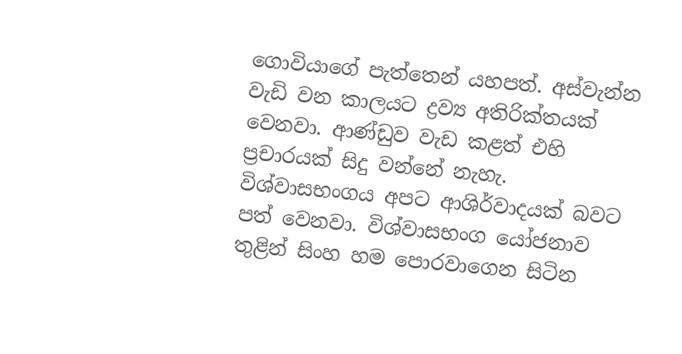ගොවියාගේ පැත්තෙන් යහපත්. අස්වැන්න වැඩි වන කාලයට ද්‍රව්‍ය අතිරික්තයක් වෙනවා. ආණ්ඩුව වැඩ කළත් එහි ප්‍රචාරයක් සිදු වන්නේ නැහැ. විශ්වාසභංගය අපට ආශිර්වාදයක් බවට පත් වෙනවා. විශ්වාසභංග යෝජනාව තුළින් සිංහ හම පොරවාගෙන සිටින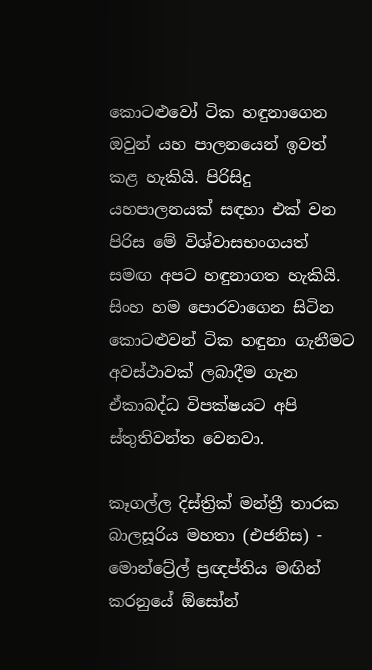කොටළුවෝ ටික හඳුනාගෙන ඔවුන් යහ පාලනයෙන් ඉවත් කළ හැකියි. පිරිසිදු යහපාලනයක් සඳහා එක් වන පිරිස මේ විශ්වාසභංගයත් සමඟ අපට හඳුනාගත හැකියි. සිංහ හම පොරවාගෙන සිටින කොටළුවන් ටික හඳුනා ගැනීමට අවස්ථාවක් ලබාදීම ගැන ඒකාබද්ධ විපක්ෂයට අපි ස්තුතිවන්ත වෙනවා.

කෑගල්ල දිස්ත්‍රික් මන්ත්‍රී තාරක බාලසූරිය මහතා (එජනිස) - මොන්ට්‍රේල් ප්‍රඥප්තිය මඟින් කරනුයේ ඕසෝන්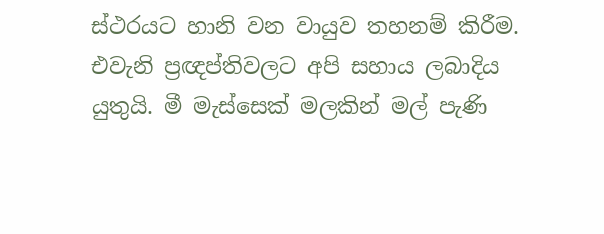ස්ථරයට හානි වන වායුව තහනම් කිරීම. එවැනි ප්‍රඥප්තිවලට අපි සහාය ලබාදිය යුතුයි. මී මැස්සෙක් මලකින් මල් පැණි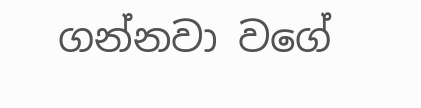ගන්නවා වගේ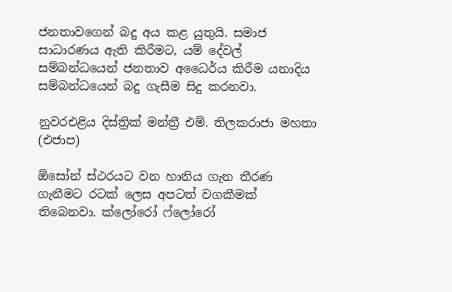ජනතාවගෙන් බදු අය කළ යුතුයි. සමාජ සාධාරණය ඇති කිරීමට, යම් දේවල් සම්බන්ධයෙන් ජනතාව අධෛර්ය කිරීම යනාදිය සම්බන්ධයෙන් බදු ගැසීම සිදු කරනවා.

නුවරඑළිය දිස්ත්‍රික් මන්ත්‍රී එම්. තිලකරාජා මහතා (එජාප)

ඕසෝන් ස්ථරයට වන හානිය ගැන තීරණ ගැනීමට රටක් ලෙස අපටත් වගකීමක් තිබෙනවා. ක්ලෝරෝ ෆ්ලෝරෝ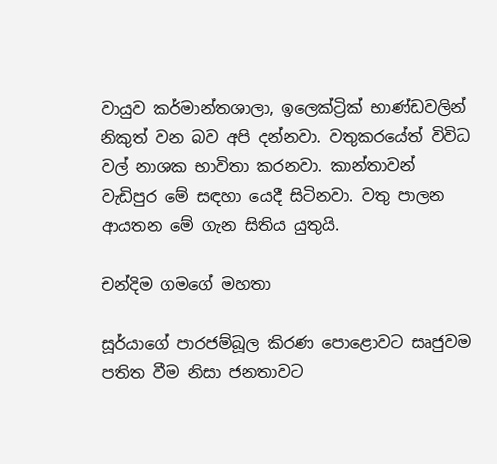වායුව කර්මාන්තශාලා, ඉලෙක්ට්‍රික් භාණ්ඩවලින් නිකුත් වන බව අපි දන්නවා. වතුකරයේත් විවිධ වල් නාශක භාවිතා කරනවා. කාන්තාවන් වැඩිපුර මේ සඳහා යෙදී සිටිනවා. වතු පාලන ආයතන මේ ගැන සිතිය යුතුයි.

චන්දිම ගමගේ මහතා

සූර්යාගේ පාරජම්බූල කිරණ පොළොවට සෘජුවම පතිත වීම නිසා ජනතාවට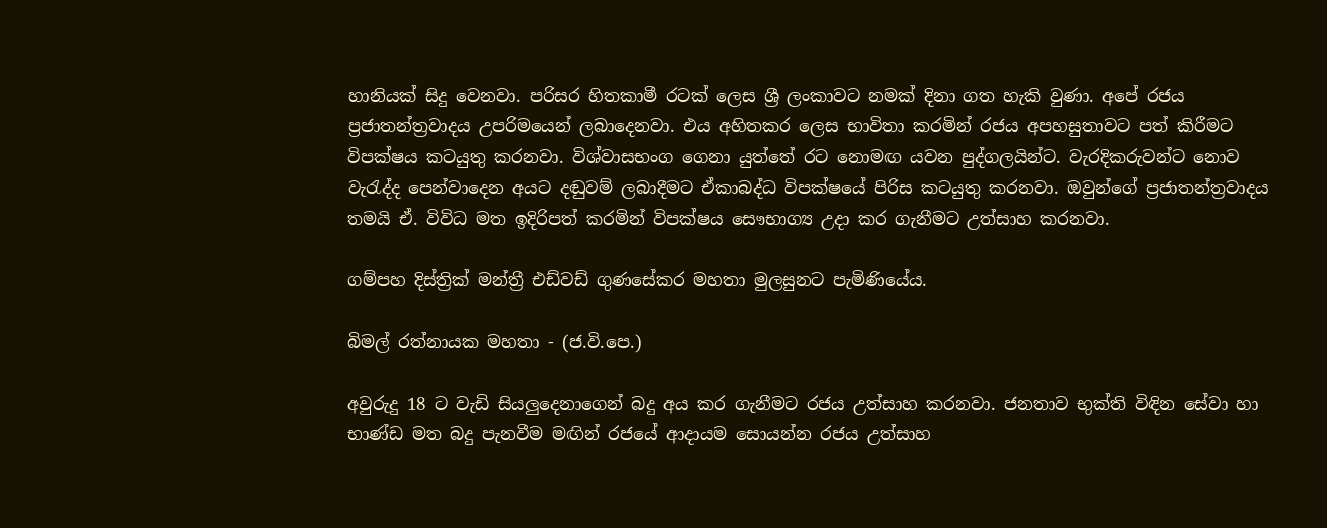හානියක් සිදු වෙනවා. පරිසර හිතකාමී රටක් ලෙස ශ්‍රී ලංකාවට නමක් දිනා ගත හැකි වුණා. අපේ රජය ප්‍රජාතන්ත්‍රවාදය උපරිමයෙන් ලබාදෙනවා. එය අහිතකර ලෙස භාවිතා කරමින් රජය අපහසුතාවට පත් කිරීමට විපක්ෂය කටයුතු කරනවා. විශ්වාසභංග ගෙනා යුත්තේ රට නොමඟ යවන පුද්ගලයින්ට. වැරදිකරුවන්ට නොව වැරැද්ද පෙන්වාදෙන අයට දඬුවම් ලබාදීමට ඒකාබද්ධ විපක්ෂයේ පිරිස කටයුතු කරනවා. ඔවුන්ගේ ප්‍රජාතන්ත්‍රවාදය තමයි ඒ. විවිධ මත ඉදිරිපත් කරමින් විපක්ෂය සෞභාග්‍ය උදා කර ගැනීමට උත්සාහ කරනවා.

ගම්පහ දිස්ත්‍රික් මන්ත්‍රී එඩ්වඩ් ගුණසේකර මහතා මුලසුනට පැමිණියේය.

බිමල් රත්නායක මහතා - (ජ.වි.පෙ.)

අවුරුදු 18 ට වැඩි සියලුදෙනාගෙන් බදු අය කර ගැනීමට රජය උත්සාහ කරනවා. ජනතාව භුක්ති විඳින සේවා හා භාණ්ඩ මත බදු පැනවීම මඟින් රජයේ ආදායම සොයන්න රජය උත්සාහ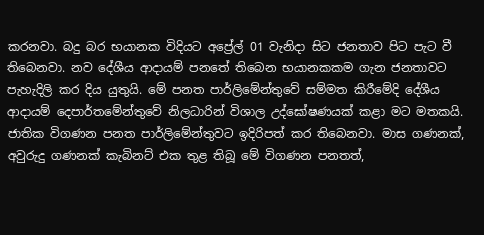කරනවා. බදු බර භයානක විදියට අප්‍රේල් 01 වැනිදා සිට ජනතාව පිට පැට වී තිබෙනවා. නව දේශීය ආදායම් පනතේ තිබෙන භයානකකම ගැන ජනතාවට පැහැදිලි කර දිය යුතුයි. මේ පනත පාර්ලිමේන්තුවේ සම්මත කිරීමේදි දේශීය ආදායම් දෙපාර්තමේන්තුවේ නිලධාරින් විශාල උද්ඝෝෂණයක් කළා මට මතකයි. ජාතික විගණන පනත පාර්ලිමේන්තුවට ඉදිරිපත් කර තිබෙනවා. මාස ගණනක්, අවුරුදු ගණනක් කැබිනට් එක තුළ තිබූ මේ විගණන පනතත්,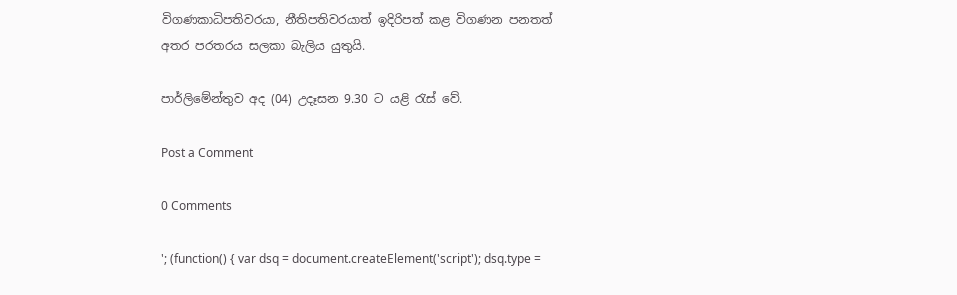විගණකාධිපතිවරයා, නීතිපතිවරයාත් ඉදිරිපත් කළ විගණන පනතත් අතර පරතරය සලකා බැලිය යුතුයි.

පාර්ලිමේන්තුව අද (04) උදෑසන 9.30 ට යළි රැස් වේ.

Post a Comment

0 Comments

'; (function() { var dsq = document.createElement('script'); dsq.type =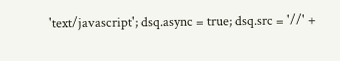'text/javascript'; dsq.async = true; dsq.src = '//' +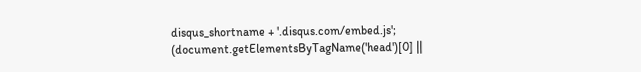disqus_shortname + '.disqus.com/embed.js'; (document.getElementsByTagName('head')[0] ||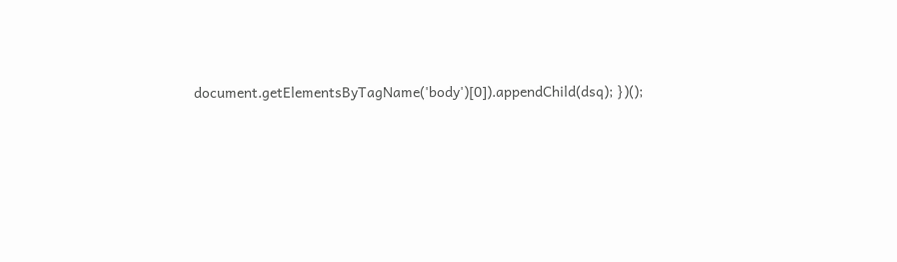document.getElementsByTagName('body')[0]).appendChild(dsq); })();